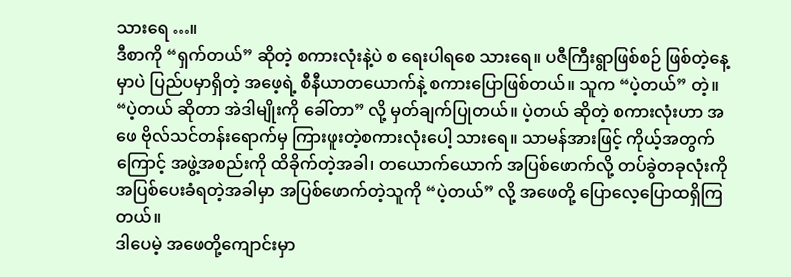သားရေ …။
ဒီစာကို “ရှက်တယ်” ဆိုတဲ့ စကားလုံးနဲ့ပဲ စ ရေးပါရစေ သားရေ။ ပဇီကြီးရွာဖြစ်စဉ် ဖြစ်တဲ့နေ့မှာပဲ ပြည်ပမှာရှိတဲ့ အဖေ့ရဲ့ စီနီယာတယောက်နဲ့ စကားပြောဖြစ်တယ်။ သူက “ပဲ့တယ်” တဲ့။ “ပဲ့တယ် ဆိုတာ အဲဒါမျိုးကို ခေါ်တာ” လို့ မှတ်ချက်ပြုတယ်။ ပဲ့တယ် ဆိုတဲ့ စကားလုံးဟာ အဖေ ဗိုလ်သင်တန်းရောက်မှ ကြားဖူးတဲ့စကားလုံးပေါ့ သားရေ။ သာမန်အားဖြင့် ကိုယ့်အတွက်ကြောင့် အဖွဲ့အစည်းကို ထိခိုက်တဲ့အခါ၊ တယောက်ယောက် အပြစ်ဖောက်လို့ တပ်ခွဲတခုလုံးကို အပြစ်ပေးခံရတဲ့အခါမှာ အပြစ်ဖောက်တဲ့သူကို “ပဲ့တယ်” လို့ အဖေတို့ ပြောလေ့ပြောထရှိကြတယ်။
ဒါပေမဲ့ အဖေတို့ကျောင်းမှာ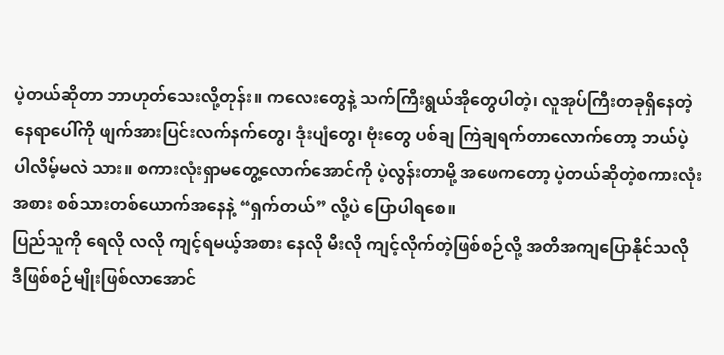ပဲ့တယ်ဆိုတာ ဘာဟုတ်သေးလို့တုန်း။ ကလေးတွေနဲ့ သက်ကြီးရွယ်အိုတွေပါတဲ့၊ လူအုပ်ကြီးတခုရှိနေတဲ့ နေရာပေါ်ကို ဖျက်အားပြင်းလက်နက်တွေ၊ ဒုံးပျံတွေ၊ ဗုံးတွေ ပစ်ချ ကြဲချရက်တာလောက်တော့ ဘယ်ပဲ့ပါလိမ့်မလဲ သား။ စကားလုံးရှာမတွေ့လောက်အောင်ကို ပဲ့လွန်းတာမို့ အဖေကတော့ ပဲ့တယ်ဆိုတဲ့စကားလုံးအစား စစ်သားတစ်ယောက်အနေနဲ့ “ရှက်တယ်” လို့ပဲ ပြောပါရစေ။
ပြည်သူကို ရေလို လလို ကျင့်ရမယ့်အစား နေလို မီးလို ကျင့်လိုက်တဲ့ဖြစ်စဉ်လို့ အတိအကျပြောနိုင်သလို ဒီဖြစ်စဉ်မျိုးဖြစ်လာအောင်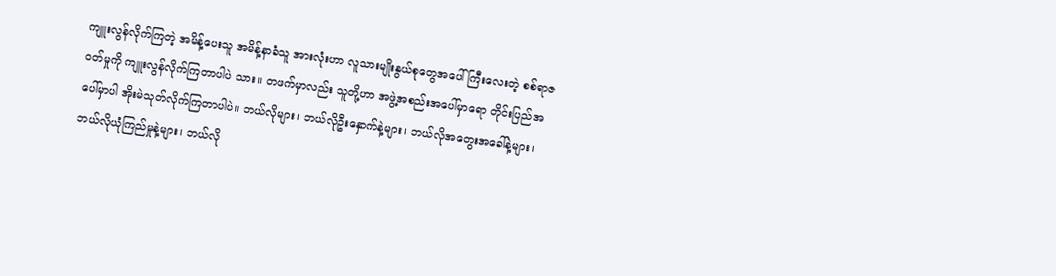ကျူးလွန်လိုက်ကြတဲ့ အမိန့်ပေးသူ အမိန့်နာခံသူ အားလုံးဟာ လူသားမျိုးနွယ်စုတွေအပေါ် ကြီးလေးတဲ့ စစ်ရာဇဝတ်မှုကို ကျူးလွန်လိုက်ကြတာပါပဲ သား။ တဖက်မှာလည်း သူတို့ဟာ အဖွဲ့အစည်းအပေါ်မှာရော တိုင်းပြည်အပေါ်မှာပါ အိုးမဲသုတ်လိုက်ကြတာပါပဲ။ ဘယ်လိုများ၊ ဘယ်လိုဦးနှောက်နဲ့များ၊ ဘယ်လိုအတွေးအခေါ်နဲ့များ၊ ဘယ်လိုယုံကြည်မှုနဲ့များ၊ ဘယ်လို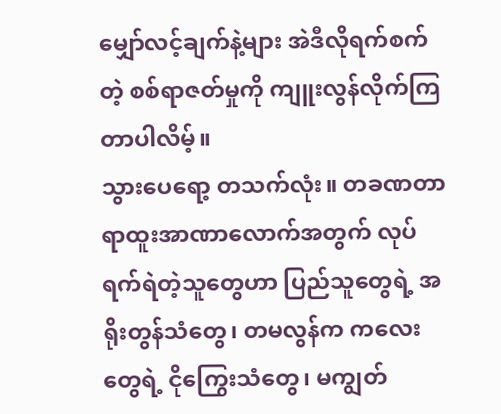မျှော်လင့်ချက်နဲ့များ အဲဒီလိုရက်စက်တဲ့ စစ်ရာဇတ်မှုကို ကျူးလွန်လိုက်ကြတာပါလိမ့်။
သွားပေရော့ တသက်လုံး။ တခဏတာ ရာထူးအာဏာလောက်အတွက် လုပ်ရက်ရဲတဲ့သူတွေဟာ ပြည်သူတွေရဲ့ အရိုးတွန်သံတွေ၊ တမလွန်က ကလေးတွေရဲ့ ငိုကြွေးသံတွေ၊ မကျွတ်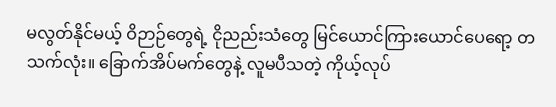မလွတ်နိုင်မယ့် ဝိဉာဉ်တွေရဲ့ ငိုညည်းသံတွေ မြင်ယောင်ကြားယောင်ပေရော့ တသက်လုံး။ ခြောက်အိပ်မက်တွေနဲ့ လူမပီသတဲ့ ကိုယ့်လုပ်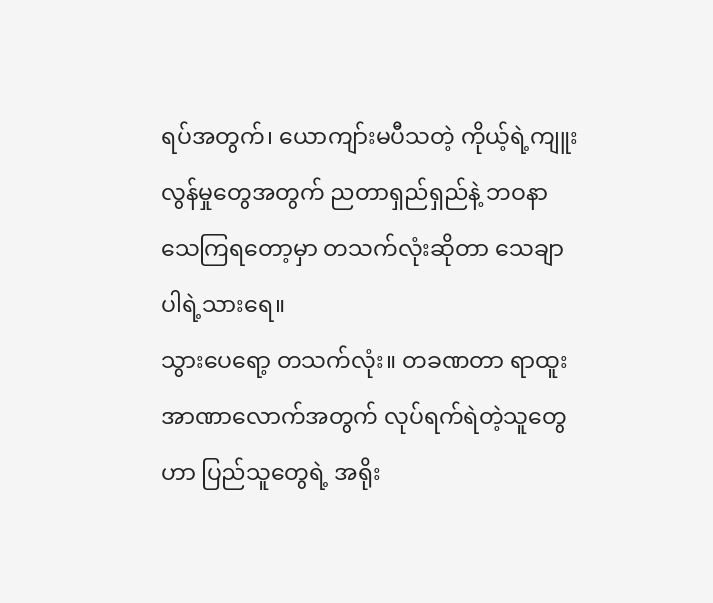ရပ်အတွက်၊ ယောကျာ်းမပီသတဲ့ ကိုယ့်ရဲ့ကျူးလွန်မှုတွေအတွက် ညတာရှည်ရှည်နဲ့ ဘဝနာ သေကြရတော့မှာ တသက်လုံးဆိုတာ သေချာပါရဲ့သားရေ။
သွားပေရော့ တသက်လုံး။ တခဏတာ ရာထူးအာဏာလောက်အတွက် လုပ်ရက်ရဲတဲ့သူတွေဟာ ပြည်သူတွေရဲ့ အရိုး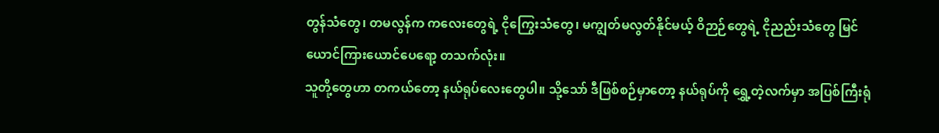တွန်သံတွေ၊ တမလွန်က ကလေးတွေရဲ့ ငိုကြွေးသံတွေ၊ မကျွတ်မလွတ်နိုင်မယ့် ဝိဉာဉ်တွေရဲ့ ငိုညည်းသံတွေ မြင်ယောင်ကြားယောင်ပေရော့ တသက်လုံး။
သူတို့တွေဟာ တကယ်တော့ နယ်ရုပ်လေးတွေပါ။ သို့သော် ဒီဖြစ်စဉ်မှာတော့ နယ်ရုပ်ကို ရွှေ့တဲ့လက်မှာ အပြစ်ကြီးရုံ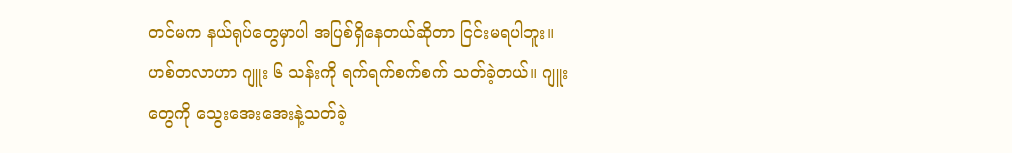တင်မက နယ်ရုပ်တွေမှာပါ အပြစ်ရှိနေတယ်ဆိုတာ ငြင်းမရပါဘူး။ ဟစ်တလာဟာ ဂျူး ၆ သန်းကို ရက်ရက်စက်စက် သတ်ခဲ့တယ်။ ဂျူးတွေကို သွေးအေးအေးနဲ့သတ်ခဲ့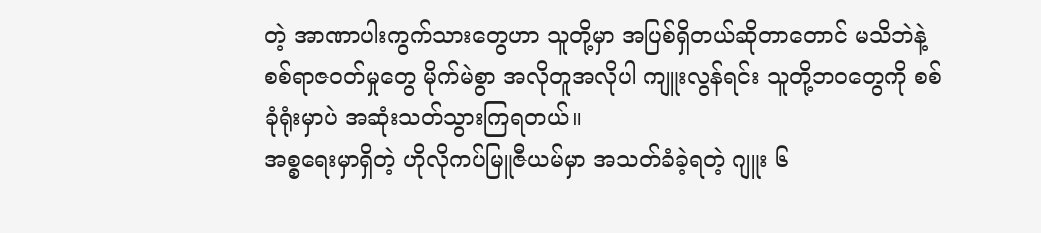တဲ့ အာဏာပါးကွက်သားတွေဟာ သူတို့မှာ အပြစ်ရှိတယ်ဆိုတာတောင် မသိဘဲနဲ့ စစ်ရာဇဝတ်မှုတွေ မိုက်မဲစွာ အလိုတူအလိုပါ ကျူးလွန်ရင်း သူတို့ဘဝတွေကို စစ်ခုံရုံးမှာပဲ အဆုံးသတ်သွားကြရတယ်။
အစ္စရေးမှာရှိတဲ့ ဟိုလိုကပ်မြူဇီယမ်မှာ အသတ်ခံခဲ့ရတဲ့ ဂျူး ၆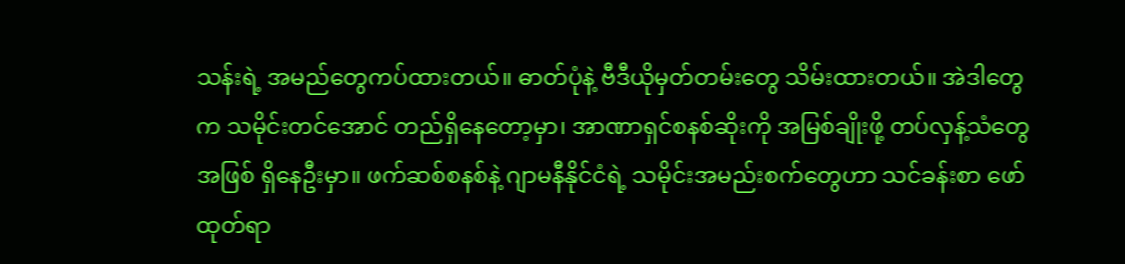သန်းရဲ့ အမည်တွေကပ်ထားတယ်။ ဓာတ်ပုံနဲ့ ဗီဒီယိုမှတ်တမ်းတွေ သိမ်းထားတယ်။ အဲဒါတွေက သမိုင်းတင်အောင် တည်ရှိနေတော့မှာ၊ အာဏာရှင်စနစ်ဆိုးကို အမြစ်ချိုးဖို့ တပ်လှန့်သံတွေအဖြစ် ရှိနေဦးမှာ။ ဖက်ဆစ်စနစ်နဲ့ ဂျာမနီနိုင်ငံရဲ့ သမိုင်းအမည်းစက်တွေဟာ သင်ခန်းစာ ဖော်ထုတ်ရာ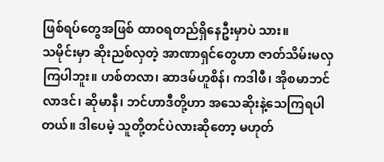ဖြစ်ရပ်တွေအဖြစ် ထာဝရတည်ရှိနေဦးမှာပဲ သား။
သမိုင်းမှာ ဆိုးညစ်လှတဲ့ အာဏာရှင်တွေဟာ ဇာတ်သိမ်းမလှကြပါဘူး။ ဟစ်တလာ၊ ဆာဒမ်ဟူစိန်၊ ကဒါဖီ၊ အိုစမာဘင်လာဒင်၊ ဆိုမာနီ၊ ဘင်ဟာဒီတို့ဟာ အသေဆိုးနဲ့သေကြရပါတယ်။ ဒါပေမဲ့ သူတို့တင်ပဲလားဆိုတော့ မဟုတ်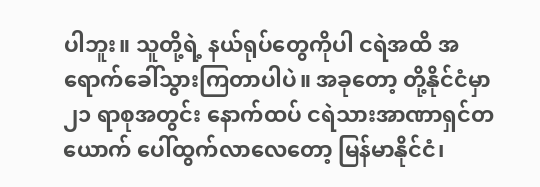ပါဘူး။ သူတို့ရဲ့ နယ်ရုပ်တွေကိုပါ ငရဲအထိ အရောက်ခေါ်သွားကြတာပါပဲ။ အခုတော့ တို့နိုင်ငံမှာ ၂၁ ရာစုအတွင်း နောက်ထပ် ငရဲသားအာဏာရှင်တယောက် ပေါ်ထွက်လာလေတော့ မြန်မာနိုင်ငံ၊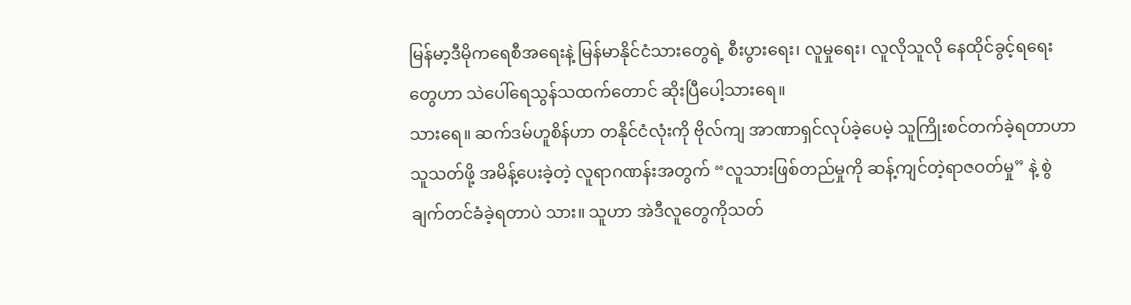မြန်မာ့ဒီမိုကရေစီအရေးနဲ့ မြန်မာနိုင်ငံသားတွေရဲ့ စီးပွားရေး၊ လူမှုရေး၊ လူလိုသူလို နေထိုင်ခွင့်ရရေးတွေဟာ သဲပေါ်ရေသွန်သထက်တောင် ဆိုးပြီပေါ့သားရေ။
သားရေ။ ဆက်ဒမ်ဟူစိန်ဟာ တနိုင်ငံလုံးကို ဗိုလ်ကျ အာဏာရှင်လုပ်ခဲ့ပေမဲ့ သူကြိုးစင်တက်ခဲ့ရတာဟာ သူသတ်ဖို့ အမိန့်ပေးခဲ့တဲ့ လူရာဂဏန်းအတွက် “လူသားဖြစ်တည်မှုကို ဆန့်ကျင်တဲ့ရာဇဝတ်မှု” နဲ့ စွဲချက်တင်ခံခဲ့ရတာပဲ သား။ သူဟာ အဲဒီလူတွေကိုသတ်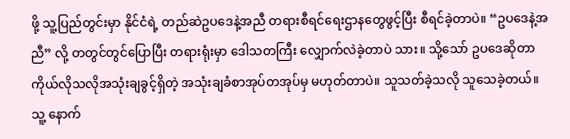ဖို့ သူ့ပြည်တွင်းမှာ နိုင်ငံရဲ့ တည်ဆဲဥပဒေနဲ့အညီ တရားစီရင်ရေးဌာနတွေဖွင့်ပြီး စီရင်ခဲ့တာပဲ။ “ဥပဒေနဲ့အညီ” လို့ တတွင်တွင်ပြောပြီး တရားရုံးမှာ ဒေါသတကြီး လျှောက်လဲခဲ့တာပဲ သား။ သို့သော် ဥပဒေဆိုတာ ကိုယ်လိုသလိုအသုံးချခွင့်ရှိတဲ့ အသုံးချခံစာအုပ်တအုပ်မှ မဟုတ်တာပဲ။ သူသတ်ခဲ့သလို သူသေခဲ့တယ်။ သူ့ နောက်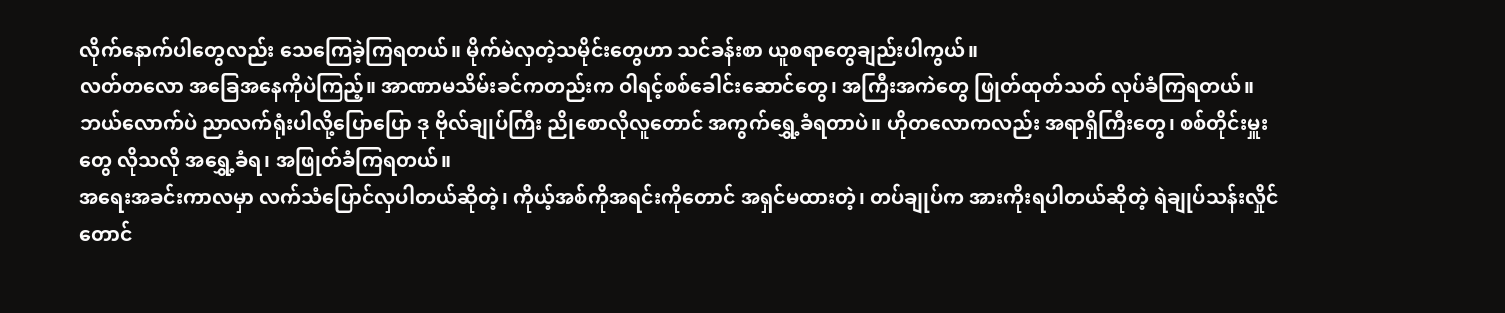လိုက်နောက်ပါတွေလည်း သေကြေခဲ့ကြရတယ်။ မိုက်မဲလှတဲ့သမိုင်းတွေဟာ သင်ခန်းစာ ယူစရာတွေချည်းပါကွယ်။
လတ်တလော အခြေအနေကိုပဲကြည့်။ အာဏာမသိမ်းခင်ကတည်းက ဝါရင့်စစ်ခေါင်းဆောင်တွေ၊ အကြီးအကဲတွေ ဖြုတ်ထုတ်သတ် လုပ်ခံကြရတယ်။ ဘယ်လောက်ပဲ ညာလက်ရုံးပါလို့ပြောပြော ဒု ဗိုလ်ချုပ်ကြီး ညိုစောလိုလူတောင် အကွက်ရွှေ့ခံရတာပဲ။ ဟိုတလောကလည်း အရာရှိကြီးတွေ၊ စစ်တိုင်းမှူးတွေ လိုသလို အရွှေ့ခံရ၊ အဖြုတ်ခံကြရတယ်။
အရေးအခင်းကာလမှာ လက်သံပြောင်လှပါတယ်ဆိုတဲ့၊ ကိုယ့်အစ်ကိုအရင်းကိုတောင် အရှင်မထားတဲ့၊ တပ်ချုပ်က အားကိုးရပါတယ်ဆိုတဲ့ ရဲချုပ်သန်းလှိုင်တောင်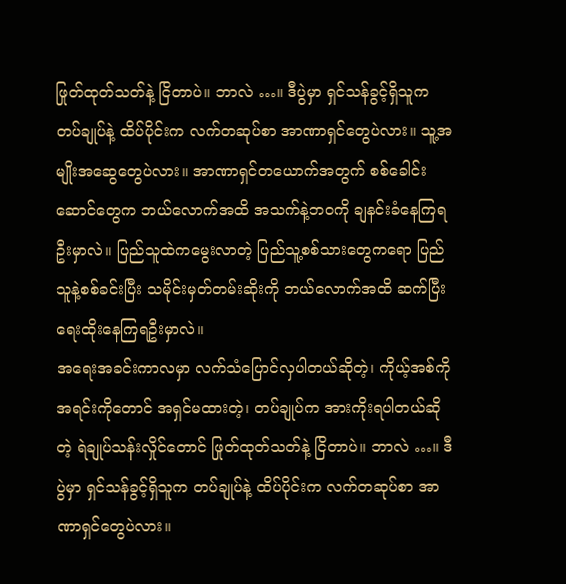ဖြုတ်ထုတ်သတ်နဲ့ ငြိတာပဲ။ ဘာလဲ …။ ဒီပွဲမှာ ရှင်သန်ခွင့်ရှိသူက တပ်ချုပ်နဲ့ ထိပ်ပိုင်းက လက်တဆုပ်စာ အာဏာရှင်တွေပဲလား။ သူ့အမျိုးအဆွေတွေပဲလား။ အာဏာရှင်တယောက်အတွက် စစ်ခေါင်းဆောင်တွေက ဘယ်လောက်အထိ အသက်နဲ့ဘဝကို ချနင်းခံနေကြရဦးမှာလဲ။ ပြည်သူထဲကမွေးလာတဲ့ ပြည်သူ့စစ်သားတွေကရော ပြည်သူနဲ့စစ်ခင်းပြီး သမိုင်းမှတ်တမ်းဆိုးကို ဘယ်လောက်အထိ ဆက်ပြီးရေးထိုးနေကြရဦးမှာလဲ။
အရေးအခင်းကာလမှာ လက်သံပြောင်လှပါတယ်ဆိုတဲ့၊ ကိုယ့်အစ်ကိုအရင်းကိုတောင် အရှင်မထားတဲ့၊ တပ်ချုပ်က အားကိုးရပါတယ်ဆိုတဲ့ ရဲချုပ်သန်းလှိုင်တောင် ဖြုတ်ထုတ်သတ်နဲ့ ငြိတာပဲ။ ဘာလဲ …။ ဒီပွဲမှာ ရှင်သန်ခွင့်ရှိသူက တပ်ချုပ်နဲ့ ထိပ်ပိုင်းက လက်တဆုပ်စာ အာဏာရှင်တွေပဲလား။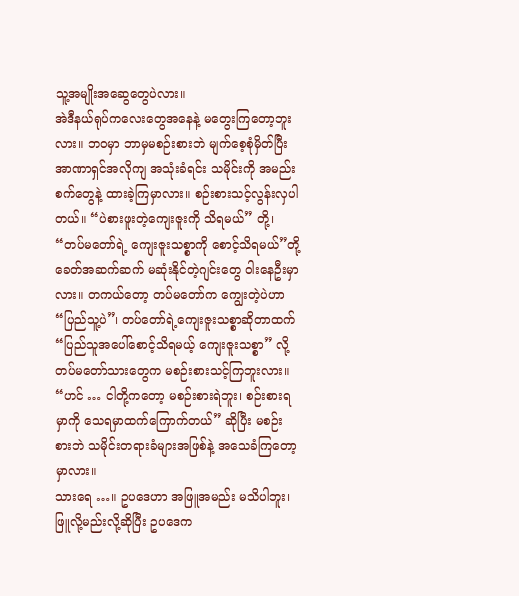သူ့အမျိုးအဆွေတွေပဲလား။
အဲဒီနယ်ရုပ်ကလေးတွေအနေနဲ့ မတွေးကြတော့ဘူးလား။ ဘဝမှာ ဘာမှမစဉ်းစားဘဲ မျက်စေ့စုံမှိတ်ပြီး အာဏာရှင်အလိုကျ အသုံးခံရင်း သမိုင်းကို အမည်းစက်တွေနဲ့ ထားခဲ့ကြမှာလား။ စဉ်းစားသင့်လွန်းလှပါတယ်။ “ပဲစားဖူးတဲ့ကျေးဇူးကို သိရမယ်” တို့၊ “တပ်မတော်ရဲ့ ကျေးဇူးသစ္စာကို စောင့်သိရမယ်”တို့ ခေတ်အဆက်ဆက် မဆုံးနိုင်တဲ့ဂျင်းတွေ ဝါးနေဦးမှာလား။ တကယ်တော့ တပ်မတော်က ကျွေးတဲ့ပဲဟာ “ပြည်သူ့ပဲ”၊ တပ်တော်ရဲ့ကျေးဇူးသစ္စာဆိုတာထက် “ပြည်သူအပေါ်စောင့်သိရမယ့် ကျေးဇူးသစ္စာ” လို့ တပ်မတော်သားတွေက မစဉ်းစားသင့်ကြဘူးလား။ “ဟင် … ငါတို့ကတော့ မစဉ်းစားရဲဘူး၊ စဉ်းစားရမှာကို သေရမှာထက်ကြောက်တယ်” ဆိုပြီး မစဉ်းစားဘဲ သမိုင်းတရားခံများအဖြစ်နဲ့ အသေခံကြတော့မှာလား။
သားရေ …။ ဥပဒေဟာ အဖြူအမည်း မသိပါဘူး၊ ဖြူလို့မည်းလို့ဆိုပြီး ဥပဒေက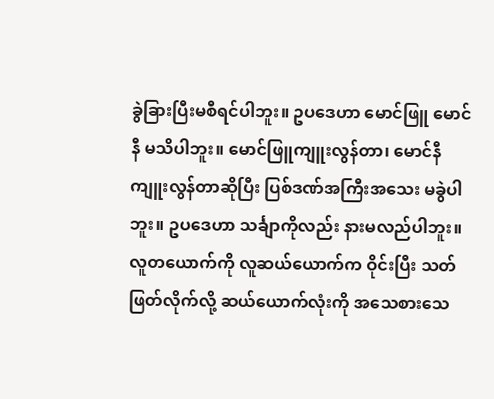ခွဲခြားပြီးမစီရင်ပါဘူး။ ဥပဒေဟာ မောင်ဖြူ မောင်နီ မသိပါဘူး။ မောင်ဖြူကျူးလွန်တာ၊ မောင်နီကျူးလွန်တာဆိုပြီး ပြစ်ဒဏ်အကြီးအသေး မခွဲပါဘူး။ ဥပဒေဟာ သင်္ချာကိုလည်း နားမလည်ပါဘူး။ လူတယောက်ကို လူဆယ်ယောက်က ဝိုင်းပြီး သတ်ဖြတ်လိုက်လို့ ဆယ်ယောက်လုံးကို အသေစားသေ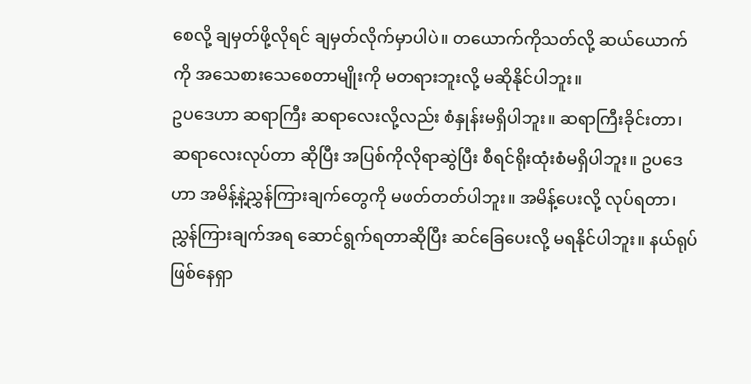စေလို့ ချမှတ်ဖို့လိုရင် ချမှတ်လိုက်မှာပါပဲ။ တယောက်ကိုသတ်လို့ ဆယ်ယောက်ကို အသေစားသေစေတာမျိုးကို မတရားဘူးလို့ မဆိုနိုင်ပါဘူး။
ဥပဒေဟာ ဆရာကြီး ဆရာလေးလို့လည်း စံနှုန်းမရှိပါဘူး။ ဆရာကြီးခိုင်းတာ၊ ဆရာလေးလုပ်တာ ဆိုပြီး အပြစ်ကိုလိုရာဆွဲပြီး စီရင်ရိုးထုံးစံမရှိပါဘူး။ ဥပဒေဟာ အမိန့်နဲ့ညွှန်ကြားချက်တွေကို မဖတ်တတ်ပါဘူး။ အမိန့်ပေးလို့ လုပ်ရတာ၊ ညွှန်ကြားချက်အရ ဆောင်ရွက်ရတာဆိုပြီး ဆင်ခြေပေးလို့ မရနိုင်ပါဘူး။ နယ်ရုပ်ဖြစ်နေရှာ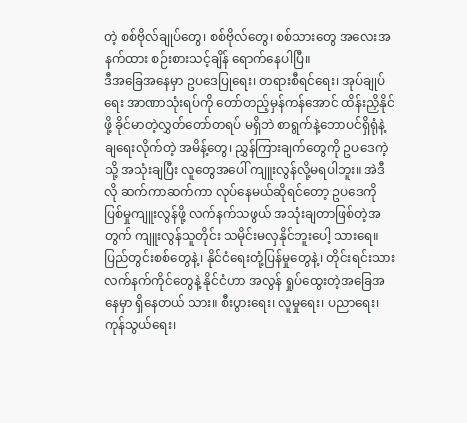တဲ့ စစ်ဗိုလ်ချုပ်တွေ၊ စစ်ဗိုလ်တွေ၊ စစ်သားတွေ အလေးအနက်ထား စဉ်းစားသင့်ချိန် ရောက်နေပါပြီ။
ဒီအခြေအနေမှာ ဥပဒေပြုရေး၊ တရားစီရင်ရေး၊ အုပ်ချုပ်ရေး အာဏာသုံးရပ်ကို တော်တည့်မှန်ကန်အောင် ထိန်းညှိနိုင်ဖို့ ခိုင်မာတဲ့လွှတ်တော်တရပ် မရှိဘဲ စာရွက်နဲ့ဘောပင်ရှိရုံနဲ့ ချရေးလိုက်တဲ့ အမိန့်တွေ၊ ညွှန်ကြားချက်တွေကို ဥပဒေကဲ့သို့ အသုံးချပြီး လူတွေအပေါ် ကျူးလွန်လို့မရပါဘူး။ အဲဒီလို ဆက်ကာဆက်ကာ လုပ်နေမယ်ဆိုရင်တော့ ဥပဒေကို ပြစ်မှုကျူးလွန်ဖို့ လက်နက်သဖွယ် အသုံးချတာဖြစ်တဲ့အတွက် ကျူးလွန်သူတိုင်း သမိုင်းမလှနိုင်ဘူးပေါ့ သားရေ။
ပြည်တွင်းစစ်တွေနဲ့၊ နိုင်ငံရေးတုံ့ပြန်မှုတွေနဲ့၊ တိုင်းရင်းသားလက်နက်ကိုင်တွေနဲ့ နိုင်ငံဟာ အလွန် ရှုပ်ထွေးတဲ့အခြေအနေမှာ ရှိနေတယ် သား။ စီးပွားရေး၊ လူမှုရေး၊ ပညာရေး၊ ကုန်သွယ်ရေး၊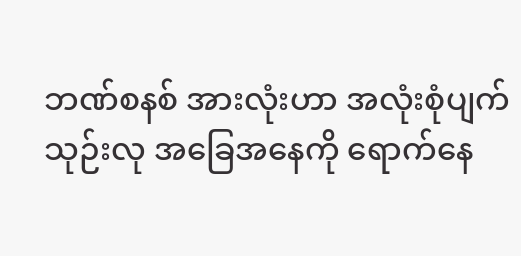ဘဏ်စနစ် အားလုံးဟာ အလုံးစုံပျက်သုဉ်းလု အခြေအနေကို ရောက်နေ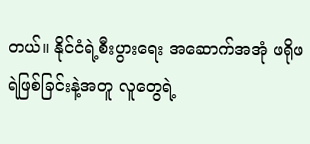တယ်။ နိုင်ငံရဲ့စီးပွားရေး အဆောက်အအုံ ဖရိုဖရဲဖြစ်ခြင်းနဲ့အတူ လူတွေရဲ့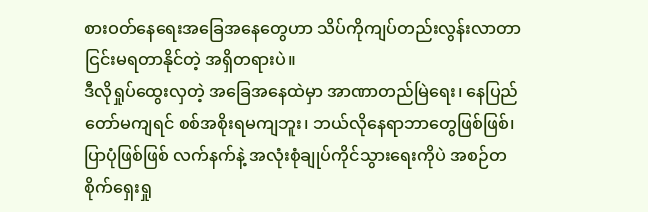စားဝတ်နေရေးအခြေအနေတွေဟာ သိပ်ကိုကျပ်တည်းလွန်းလာတာ ငြင်းမရတာနိုင်တဲ့ အရှိတရားပဲ။
ဒီလိုရှုပ်ထွေးလှတဲ့ အခြေအနေထဲမှာ အာဏာတည်မြဲရေး၊ နေပြည်တော်မကျရင် စစ်အစိုးရမကျဘူး၊ ဘယ်လိုနေရာဘာတွေဖြစ်ဖြစ်၊ ပြာပုံဖြစ်ဖြစ် လက်နက်နဲ့ အလုံးစုံချုပ်ကိုင်သွားရေးကိုပဲ အစဉ်တစိုက်ရှေးရှု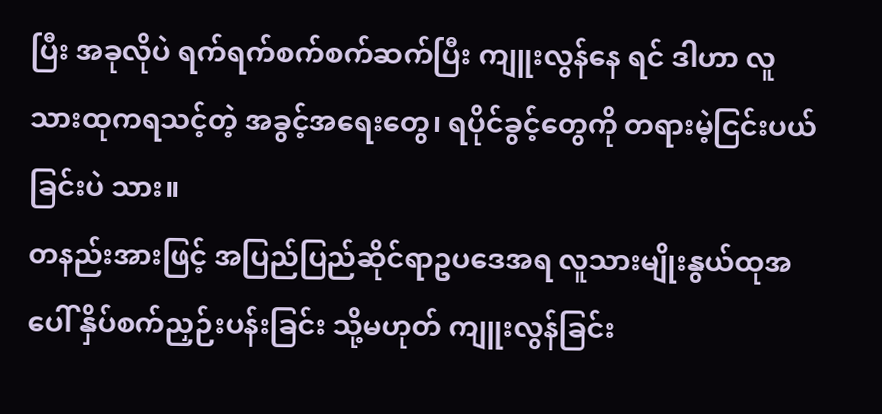ပြီး အခုလိုပဲ ရက်ရက်စက်စက်ဆက်ပြီး ကျူးလွန်နေ ရင် ဒါဟာ လူသားထုကရသင့်တဲ့ အခွင့်အရေးတွေ၊ ရပိုင်ခွင့်တွေကို တရားမဲ့ငြင်းပယ်ခြင်းပဲ သား။
တနည်းအားဖြင့် အပြည်ပြည်ဆိုင်ရာဥပဒေအရ လူသားမျိုးနွယ်ထုအပေါ် နှိပ်စက်ညှဉ်းပန်းခြင်း သို့မဟုတ် ကျူးလွန်ခြင်း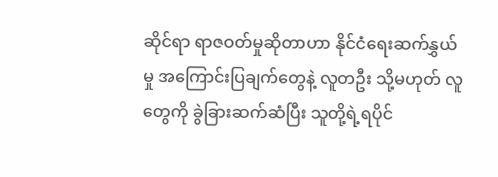ဆိုင်ရာ ရာဇဝတ်မှုဆိုတာဟာ နိုင်ငံရေးဆက်နွှယ်မှု အကြောင်းပြချက်တွေနဲ့ လူတဦး သို့မဟုတ် လူတွေကို ခွဲခြားဆက်ဆံပြီး သူတို့ရဲ့ရပိုင်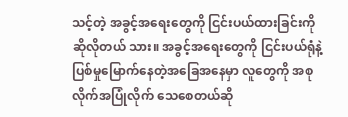သင့်တဲ့ အခွင့်အရေးတွေကို ငြင်းပယ်ထားခြင်းကို ဆိုလိုတယ် သား။ အခွင့်အရေးတွေကို ငြင်းပယ်ရုံနဲ့ ပြစ်မှုမြောက်နေတဲ့အခြေအနေမှာ လူတွေကို အစုလိုက်အပြုံလိုက် သေစေတယ်ဆို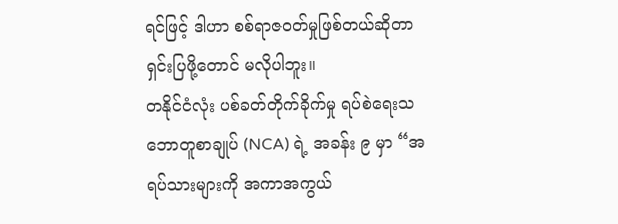ရင်ဖြင့် ဒါဟာ စစ်ရာဇဝတ်မှုဖြစ်တယ်ဆိုတာ ရှင်းပြဖို့တောင် မလိုပါဘူး။
တနိုင်ငံလုံး ပစ်ခတ်တိုက်ခိုက်မှု ရပ်စဲရေးသဘောတူစာချုပ် (NCA) ရဲ့ အခန်း ၉ မှာ “အရပ်သားများကို အကာအကွယ်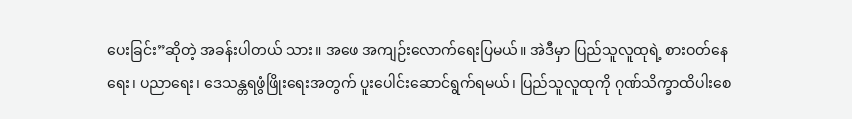ပေးခြင်း”ဆိုတဲ့ အခန်းပါတယ် သား။ အဖေ အကျဉ်းလောက်ရေးပြမယ်။ အဲဒီမှာ ပြည်သူလူထုရဲ့ စားဝတ်နေရေး၊ ပညာရေး၊ ဒေသန္တရဖွံဖြိုးရေးအတွက် ပူးပေါင်းဆောင်ရွက်ရမယ်၊ ပြည်သူလူထုကို ဂုဏ်သိက္ခာထိပါးစေ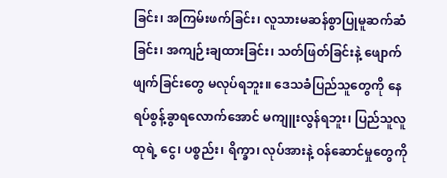ခြင်း၊ အကြမ်းဖက်ခြင်း၊ လူသားမဆန်စွာပြုမူဆက်ဆံခြင်း၊ အကျဉ်းချထားခြင်း၊ သတ်ဖြတ်ခြင်းနဲ့ ဖျောက်ဖျက်ခြင်းတွေ မလုပ်ရဘူး။ ဒေသခံပြည်သူတွေကို နေရပ်စွန့်ခွာရလောက်အောင် မကျူးလွန်ရဘူး၊ ပြည်သူလူထုရဲ့ ငွေ၊ ပစ္စည်း၊ ရိက္ခာ၊ လုပ်အားနဲ့ ဝန်ဆောင်မှုတွေကို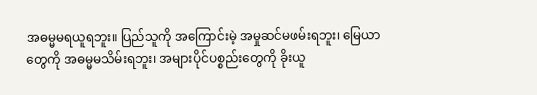အဓမ္မမရယူရဘူး။ ပြည်သူကို အကြောင်းမဲ့ အမှုဆင်မဖမ်းရဘူး၊ မြေယာတွေကို အဓမ္မမသိမ်းရဘူး၊ အများပိုင်ပစ္စည်းတွေကို ခိုးယူ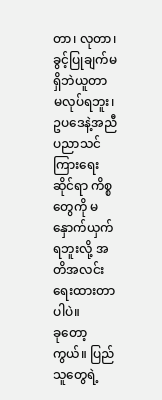တာ၊ လုတာ၊ ခွင့်ပြုချက်မရှိဘဲယူတာ မလုပ်ရဘူး၊ ဥပဒေနဲ့အညီ ပညာသင်ကြားရေးဆိုင်ရာ ကိစ္စတွေကို မနှောက်ယှက်ရဘူးလို့ အတိအလင်းရေးထားတာပါပဲ။
ခုတော့ကွယ်။ ပြည်သူတွေရဲ့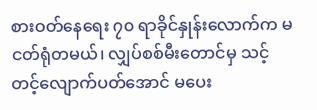စားဝတ်နေရေး ၇၀ ရာခိုင်နှုန်းလောက်က မငတ်ရုံတမယ်၊ လျှပ်စစ်မီးတောင်မှ သင့်တင့်လျောက်ပတ်အောင် မပေး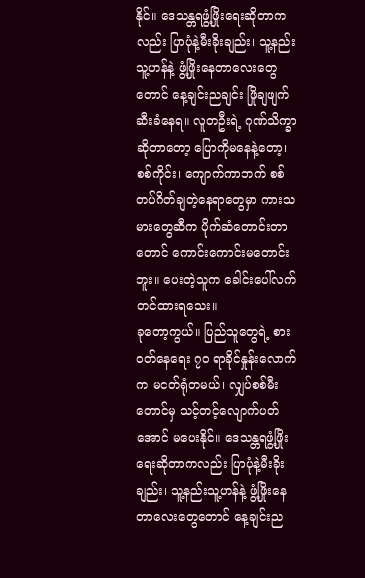နိုင်။ ဒေသန္တရဖွံ့ဖြိုးရေးဆိုတာကလည်း ပြာပုံနဲ့မီးခိုးချည်း၊ သူ့နည်းသူ့ဟန်နဲ့ ဖွံ့ဖြိုးနေတာလေးတွေတောင် နေ့ချင်းညချင်း ဖြိုချဖျက်ဆီးခံနေရ။ လူတဦးရဲ့ ဂုဏ်သိက္ခာဆိုတာတော့ ပြောကိုမနေနဲ့တော့၊ စစ်ကိုင်း၊ ကျောက်ကာဘက် စစ်တပ်ဂိတ်ချတဲ့နေရာတွေမှာ ကားသမားတွေဆီက ပိုက်ဆံတောင်းတာတောင် ကောင်းကောင်းမတောင်းဘူး။ ပေးတဲ့သူက ခေါင်းပေါ်လက်တင်ထားရသေး။
ခုတော့ကွယ်။ ပြည်သူတွေရဲ့ စားဝတ်နေရေး ၇၀ ရာခိုင်နှုန်းလောက်က မငတ်ရုံတမယ်၊ လျှပ်စစ်မီးတောင်မှ သင့်တင့်လျောက်ပတ်အောင် မပေးနိုင်။ ဒေသန္တရဖွံ့ဖြိုးရေးဆိုတာကလည်း ပြာပုံနဲ့မီးခိုးချည်း၊ သူ့နည်းသူ့ဟန်နဲ့ ဖွံ့ဖြိုးနေတာလေးတွေတောင် နေ့ချင်းည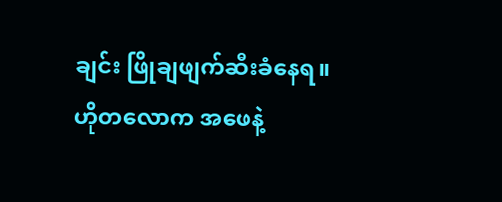ချင်း ဖြိုချဖျက်ဆီးခံနေရ။
ဟိုတလောက အဖေနဲ့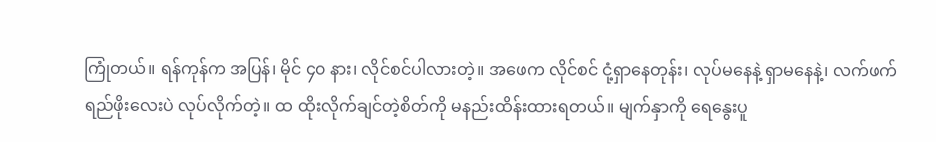ကြုံတယ်။ ရန်ကုန်က အပြန်၊ မိုင် ၄၀ နား၊ လိုင်စင်ပါလားတဲ့။ အဖေက လိုင်စင် ငုံ့ရှာနေတုန်း၊ လုပ်မနေနဲ့ ရှာမနေနဲ့၊ လက်ဖက်ရည်ဖိုးလေးပဲ လုပ်လိုက်တဲ့။ ထ ထိုးလိုက်ချင်တဲ့စိတ်ကို မနည်းထိန်းထားရတယ်။ မျက်နှာကို ရေနွေးပူ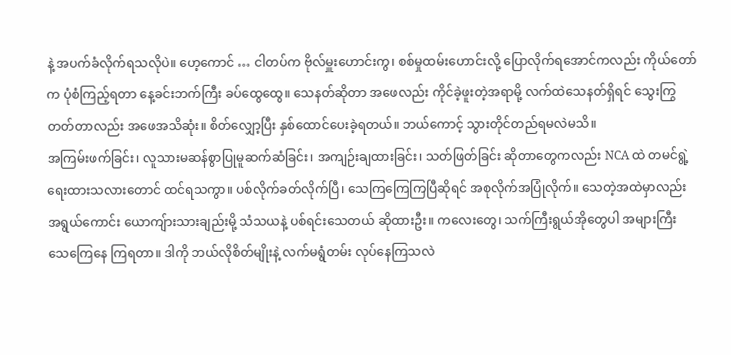နဲ့ အပက်ခံလိုက်ရသလိုပဲ။ ဟေ့ကောင် … ငါတပ်က ဗိုလ်မှူးဟောင်းကွ၊ စစ်မှုထမ်းဟောင်းလို့ ပြောလိုက်ရအောင်ကလည်း ကိုယ်တော်က ပုံစံကြည့်ရတာ နေ့ခင်းဘက်ကြီး ခပ်ထွေထွေ။ သေနတ်ဆိုတာ အဖေလည်း ကိုင်ခဲ့ဖူးတဲ့အရာမို့ လက်ထဲသေနတ်ရှိရင် သွေးကြွတတ်တာလည်း အဖေအသိဆုံး။ စိတ်လျှော့ပြီး နှစ်ထောင်ပေးခဲ့ရတယ်။ ဘယ်ကောင့် သွားတိုင်တည်ရမလဲမသိ။
အကြမ်းဖက်ခြင်း၊ လူသားမဆန်စွာပြုမူဆက်ဆံခြင်း၊ အကျဉ်းချထားခြင်း၊ သတ်ဖြတ်ခြင်း ဆိုတာတွေကလည်း NCA ထဲ တမင်ရွဲ့ရေးထားသလားတောင် ထင်ရသကွာ။ ပစ်လိုက်ခတ်လိုက်ပြီ၊ သေကြကြေကြပြီဆိုရင် အစုလိုက်အပြုံလိုက်။ သေတဲ့အထဲမှာလည်း အရွယ်ကောင်း ယောကျ်ားသားချည်းမို့ သံသယနဲ့ ပစ်ရင်းသေတယ် ဆိုထားဦး။ ကလေးတွေ၊ သက်ကြီးရွယ်အိုတွေပါ အများကြီး သေကြေနေ ကြရတာ။ ဒါကို ဘယ်လိုစိတ်မျိုးနဲ့ လက်မရွံတမ်း လုပ်နေကြသလဲ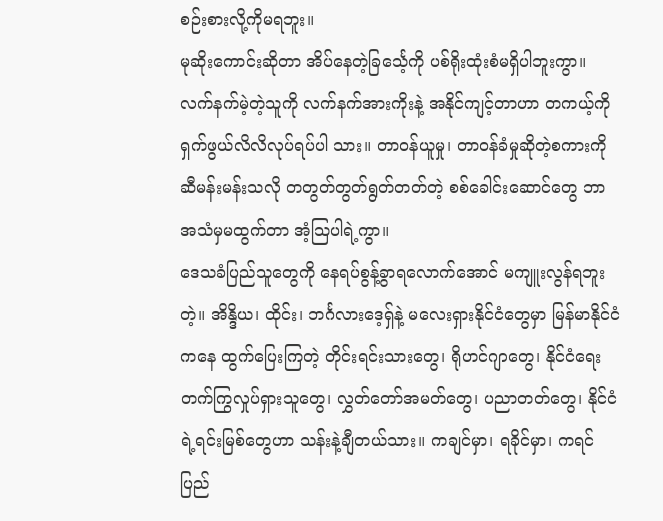စဉ်းစားလို့ကိုမရဘူး။
မုဆိုးကောင်းဆိုတာ အိပ်နေတဲ့ခြင်္သေ့ကို ပစ်ရိုးထုံးစံမရှိပါဘူးကွာ။ လက်နက်မဲ့တဲ့သူကို လက်နက်အားကိုးနဲ့ အနိုင်ကျင့်တာဟာ တကယ့်ကို ရှက်ဖွယ်လိလိလုပ်ရပ်ပါ သား။ တာဝန်ယူမှု၊ တာဝန်ခံမှုဆိုတဲ့စကားကို ဆီမန်းမန်းသလို တတွတ်တွတ်ရွတ်တတ်တဲ့ စစ်ခေါင်းဆောင်တွေ ဘာအသံမှမထွက်တာ အံ့သြပါရဲ့ကွာ။
ဒေသခံပြည်သူတွေကို နေရပ်စွန့်ခွာရလောက်အောင် မကျူးလွန်ရဘူးတဲ့။ အိန္ဒိယ၊ ထိုင်း၊ ဘင်္ဂလားဒေ့ရှ်နဲ့ မလေးရှားနိုင်ငံတွေမှာ မြန်မာနိုင်ငံကနေ ထွက်ပြေးကြတဲ့ တိုင်းရင်းသားတွေ၊ ရိုဟင်ဂျာတွေ၊ နိုင်ငံရေးတက်ကြွလှုပ်ရှားသူတွေ၊ လွှတ်တော်အမတ်တွေ၊ ပညာတတ်တွေ၊ နိုင်ငံရဲ့ရင်းမြစ်တွေဟာ သန်းနဲ့ချီတယ်သား။ ကချင်မှာ၊ ရခိုင်မှာ၊ ကရင်ပြည်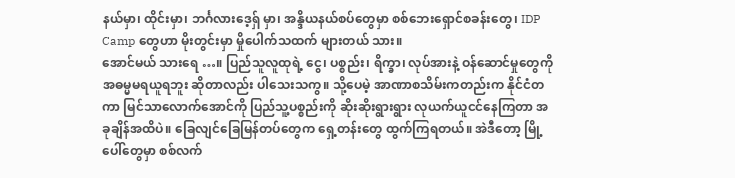နယ်မှာ၊ ထိုင်းမှာ၊ ဘင်္ဂလားဒေ့ရှ် မှာ၊ အန္ဒိယနယ်စပ်တွေမှာ စစ်ဘေးရှောင်စခန်းတွေ၊ IDP Camp တွေဟာ မိုးတွင်းမှာ မှိုပေါက်သထက် များတယ် သား။
အောင်မယ် သားရေ …။ ပြည်သူလူထုရဲ့ ငွေ၊ ပစ္စည်း၊ ရိက္ခာ၊ လုပ်အားနဲ့ ဝန်ဆောင်မှုတွေကို အဓမ္မမရယူရဘူး ဆိုတာလည်း ပါသေးသကွ။ သို့ပေမဲ့ အာဏာစသိမ်းကတည်းက နိုင်ငံတကာ မြင်သာလောက်အောင်ကို ပြည်သူ့ပစ္စည်းကို ဆိုးဆိုးရွားရွား လုယက်ယူငင်နေကြတာ အခုချိန်အထိပဲ။ ခြေလျင်ခြေမြန်တပ်တွေက ရှေ့တန်းတွေ ထွက်ကြရတယ်။ အဲဒီတော့ မြို့ပေါ်တွေမှာ စစ်လက်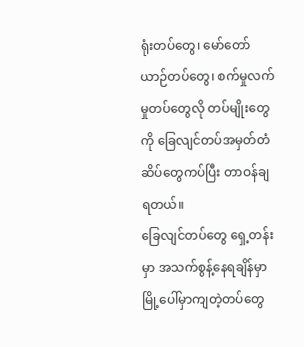ရုံးတပ်တွေ၊ မော်တော်ယာဉ်တပ်တွေ၊ စက်မှုလက်မှုတပ်တွေလို တပ်မျိုးတွေကို ခြေလျင်တပ်အမှတ်တံဆိပ်တွေကပ်ပြီး တာဝန်ချရတယ်။
ခြေလျင်တပ်တွေ ရှေ့တန်းမှာ အသက်စွန့်နေရချိန်မှာ မြို့ပေါ်မှာကျတဲ့တပ်တွေ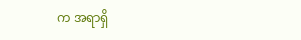က အရာရှိ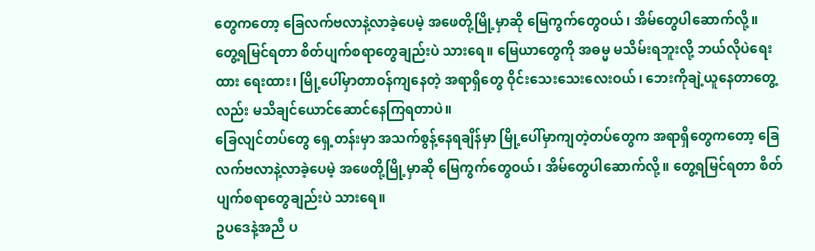တွေကတော့ ခြေလက်ဗလာနဲ့လာခဲ့ပေမဲ့ အဖေတို့မြို့မှာဆို မြေကွက်တွေဝယ်၊ အိမ်တွေပါဆောက်လို့။ တွေ့ရမြင်ရတာ စိတ်ပျက်စရာတွေချည်းပဲ သားရေ။ မြေယာတွေကို အဓမ္မ မသိမ်းရဘူးလို့ ဘယ်လိုပဲရေးထား ရေးထား၊ မြို့ပေါ်မှာတာဝန်ကျနေတဲ့ အရာရှိတွေ ဝိုင်းသေးသေးလေးဝယ်၊ ဘေးကိုချဲ့ယူနေတာတွေ့လည်း မသိချင်ယောင်ဆောင်နေကြရတာပဲ။
ခြေလျင်တပ်တွေ ရှေ့တန်းမှာ အသက်စွန့်နေရချိန်မှာ မြို့ပေါ်မှာကျတဲ့တပ်တွေက အရာရှိတွေကတော့ ခြေလက်ဗလာနဲ့လာခဲ့ပေမဲ့ အဖေတို့မြို့မှာဆို မြေကွက်တွေဝယ်၊ အိမ်တွေပါဆောက်လို့။ တွေ့ရမြင်ရတာ စိတ်ပျက်စရာတွေချည်းပဲ သားရေ။
ဥပဒေနဲ့အညီ ပ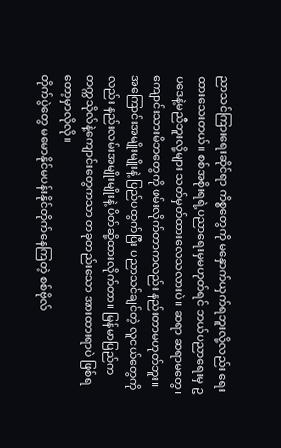ညာသင်ကြားရေးဆိုင်ရာ ကိစ္စတွေကို မနှောက်ယှက်ရဘူးလို့လည်း ရေးထားသေးတယ်။ စစ်အစိုးရရဲ့ပညာရေးမှမဟုတ်ရင် ဘယ်ပညာရေးမှ ဥပဒေနဲ့မညီဘူးလို့များ သတ်မှတ်ထားလေသလားပဲ။ ဆရာ ဆရာမတွေ၊ ကျောင်းသားမိဘတွေကို ဖမ်းလိုက်တာကလည်း နည်းတာမဟုတ်ဘူး။ အကြောင်းအမျိုးမျိုးနဲ့ ပြည်ပထွက်ပြီး ပညာသင်ချင်တဲ့ လူငယ်တွေကိုလည်း နည်းလမ်းအမျိုးမျိုးနဲ့ ပိတ်ဆို့ထားလိုက်တာ။ မြန်မာပြည်က တက္ကသိုလ်နဲ့ကျောင်းတွေကသာ တခုတည်းသော အားထားရာပဲ ဖြစ်ရတော့မှာလိုလို။
တိုက်ပွဲတွေ မမောနိုင်မပန်းနိုင်တိုက်နေကြတဲ့ စစ်ဗိုလ်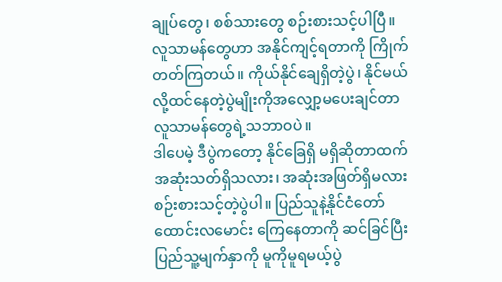ချုပ်တွေ၊ စစ်သားတွေ စဉ်းစားသင့်ပါပြီ။ လူသာမန်တွေဟာ အနိုင်ကျင့်ရတာကို ကြိုက်တတ်ကြတယ်။ ကိုယ်နိုင်ချေရှိတဲ့ပွဲ၊ နိုင်မယ်လို့ထင်နေတဲ့ပွဲမျိုးကိုအလျှော့မပေးချင်တာ လူသာမန်တွေရဲ့သဘာဝပဲ။
ဒါပေမဲ့ ဒီပွဲကတော့ နိုင်ခြေရှိ မရှိဆိုတာထက် အဆုံးသတ်ရှိသလား၊ အဆုံးအဖြတ်ရှိမလား စဉ်းစားသင့်တဲ့ပွဲပါ။ ပြည်သူနဲ့နိုင်ငံတော် ထောင်းလမောင်း ကြေနေတာကို ဆင်ခြင်ပြီး ပြည်သူ့မျက်နှာကို မူကိုမူရမယ့်ပွဲ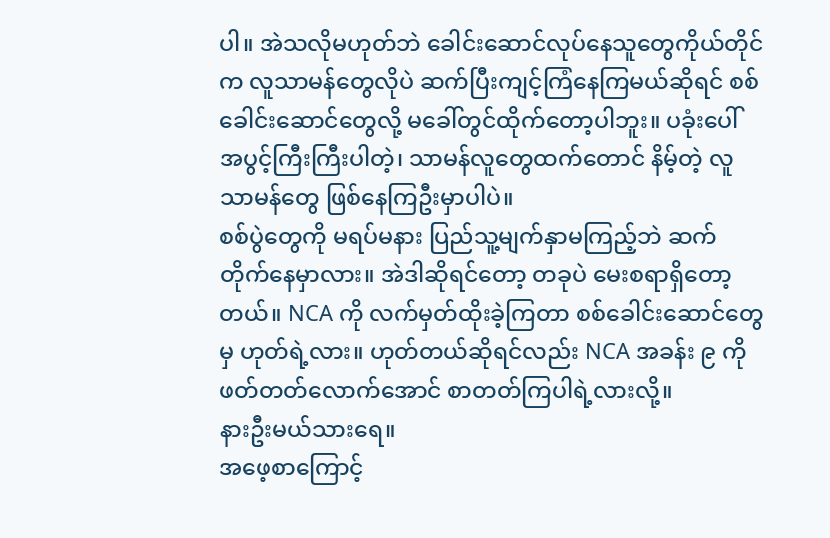ပါ။ အဲသလိုမဟုတ်ဘဲ ခေါင်းဆောင်လုပ်နေသူတွေကိုယ်တိုင်က လူသာမန်တွေလိုပဲ ဆက်ပြီးကျင့်ကြံနေကြမယ်ဆိုရင် စစ်ခေါင်းဆောင်တွေလို့ မခေါ်တွင်ထိုက်တော့ပါဘူး။ ပခုံးပေါ် အပွင့်ကြီးကြီးပါတဲ့၊ သာမန်လူတွေထက်တောင် နိမ့်တဲ့ လူသာမန်တွေ ဖြစ်နေကြဦးမှာပါပဲ။
စစ်ပွဲတွေကို မရပ်မနား ပြည်သူ့မျက်နှာမကြည့်ဘဲ ဆက်တိုက်နေမှာလား။ အဲဒါဆိုရင်တော့ တခုပဲ မေးစရာရှိတော့တယ်။ NCA ကို လက်မှတ်ထိုးခဲ့ကြတာ စစ်ခေါင်းဆောင်တွေမှ ဟုတ်ရဲ့လား။ ဟုတ်တယ်ဆိုရင်လည်း NCA အခန်း ၉ ကို ဖတ်တတ်လောက်အောင် စာတတ်ကြပါရဲ့လားလို့။
နားဦးမယ်သားရေ။
အဖေ့စာကြောင့်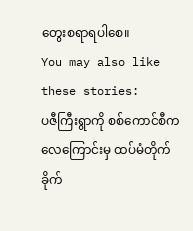တွေးစရာရပါစေ။
You may also like these stories:
ပဇီကြီးရွာကို စစ်ကောင်စီက လေကြောင်းမှ ထပ်မံတိုက်ခိုက်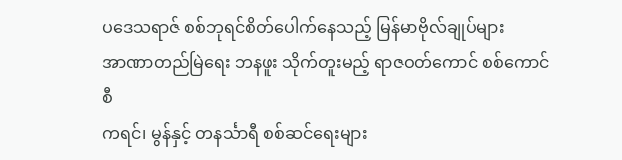ပဒေသရာဇ် စစ်ဘုရင်စိတ်ပေါက်နေသည့် မြန်မာဗိုလ်ချုပ်များ
အာဏာတည်မြဲရေး ဘနဖူး သိုက်တူးမည့် ရာဇဝတ်ကောင် စစ်ကောင်စီ
ကရင်၊ မွန်နှင့် တနင်္သာရီ စစ်ဆင်ရေးများ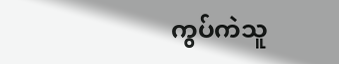ကွပ်ကဲသူ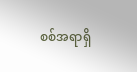စစ်အရာရှိ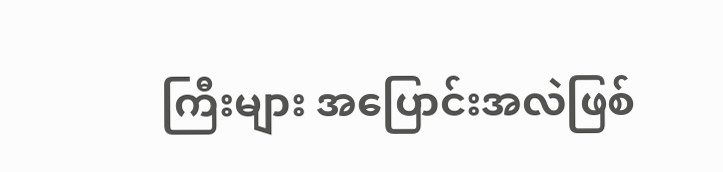ကြီးများ အပြောင်းအလဲဖြစ်